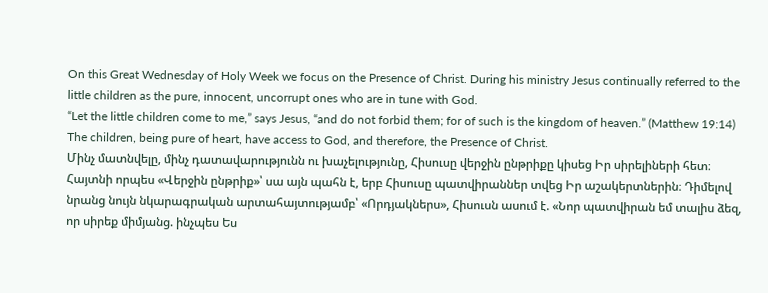On this Great Wednesday of Holy Week we focus on the Presence of Christ. During his ministry Jesus continually referred to the little children as the pure, innocent, uncorrupt ones who are in tune with God.
“Let the little children come to me,” says Jesus, “and do not forbid them; for of such is the kingdom of heaven.” (Matthew 19:14) The children, being pure of heart, have access to God, and therefore, the Presence of Christ.
Մինչ մատնվելը, մինչ դատավարությունն ու խաչելությունը, Հիսուսը վերջին ընթրիքը կիսեց Իր սիրելիների հետ։ Հայտնի որպես «Վերջին ընթրիք»՝ սա այն պահն է, երբ Հիսուսը պատվիրաններ տվեց Իր աշակերտներին։ Դիմելով նրանց նույն նկարագրական արտահայտությամբ՝ «Որդյակներս», Հիսուսն ասում է. «Նոր պատվիրան եմ տալիս ձեզ, որ սիրեք միմյանց. ինչպես Ես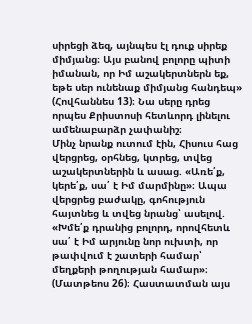սիրեցի ձեզ, այնպես էլ դուք սիրեք միմյանց։ Այս բանով բոլորը պիտի իմանան, որ Իմ աշակերտներն եք, եթե սեր ունենաք միմյանց հանդեպ» (Հովհաննես 13)։ Նա սերը դրեց որպես Քրիստոսի հետևորդ լինելու ամենաբարձր չափանիշ։
Մինչ նրանք ուտում էին, Հիսուս հաց վերցրեց, օրհնեց, կտրեց, տվեց աշակերտներին և ասաց. «Առե՛ք, կերե՛ք, սա՛ է Իմ մարմինը»։ Ապա վերցրեց բաժակը, գոհություն հայտնեց և տվեց նրանց՝ ասելով. «Խմե՛ք դրանից բոլորդ, որովհետև սա՛ է Իմ արյունը նոր ուխտի, որ թափվում է շատերի համար՝ մեղքերի թողության համար»։ (Մատթեոս 26)։ Հաստատման այս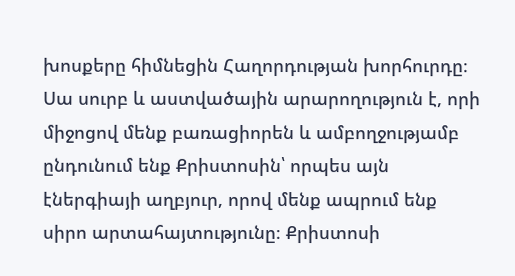խոսքերը հիմնեցին Հաղորդության խորհուրդը։ Սա սուրբ և աստվածային արարողություն է, որի միջոցով մենք բառացիորեն և ամբողջությամբ ընդունում ենք Քրիստոսին՝ որպես այն էներգիայի աղբյուր, որով մենք ապրում ենք սիրո արտահայտությունը։ Քրիստոսի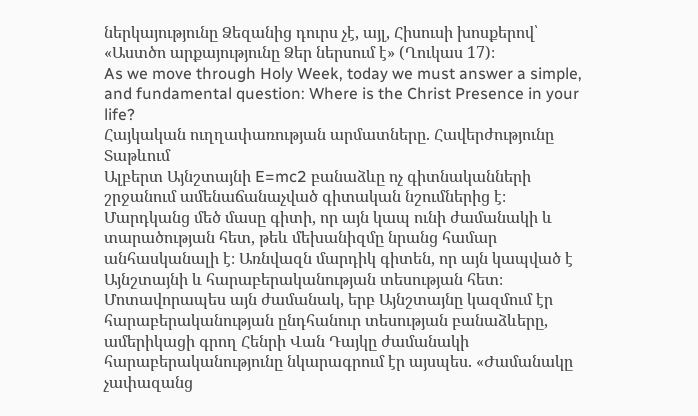ներկայությունը Ձեզանից դուրս չէ, այլ, Հիսուսի խոսքերով՝ «Աստծո արքայությունը Ձեր ներսում է» (Ղուկաս 17)։
As we move through Holy Week, today we must answer a simple, and fundamental question: Where is the Christ Presence in your life?
Հայկական ուղղափառության արմատները. Հավերժությունը Տաթևում
Ալբերտ Այնշտայնի E=mc2 բանաձևը ոչ գիտնականների շրջանում ամենաճանաչված գիտական նշումներից է։ Մարդկանց մեծ մասը գիտի, որ այն կապ ունի ժամանակի և տարածության հետ, թեև մեխանիզմը նրանց համար անհասկանալի է։ Առնվազն մարդիկ գիտեն, որ այն կապված է Այնշտայնի և հարաբերականության տեսության հետ։ Մոտավորապես այն ժամանակ, երբ Այնշտայնը կազմում էր հարաբերականության ընդհանուր տեսության բանաձևերը, ամերիկացի գրող Հենրի Վան Դայկը ժամանակի հարաբերականությունը նկարագրում էր այսպես. «Ժամանակը չափազանց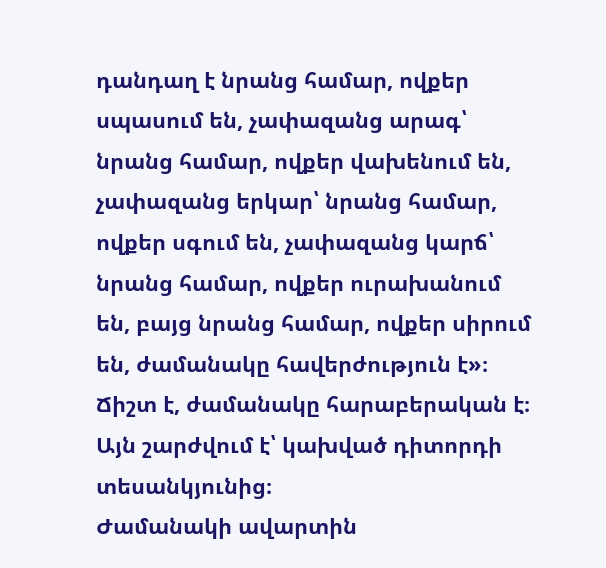դանդաղ է նրանց համար, ովքեր սպասում են, չափազանց արագ՝ նրանց համար, ովքեր վախենում են, չափազանց երկար՝ նրանց համար, ովքեր սգում են, չափազանց կարճ՝ նրանց համար, ովքեր ուրախանում են, բայց նրանց համար, ովքեր սիրում են, ժամանակը հավերժություն է»։ Ճիշտ է, ժամանակը հարաբերական է։ Այն շարժվում է՝ կախված դիտորդի տեսանկյունից։
Ժամանակի ավարտին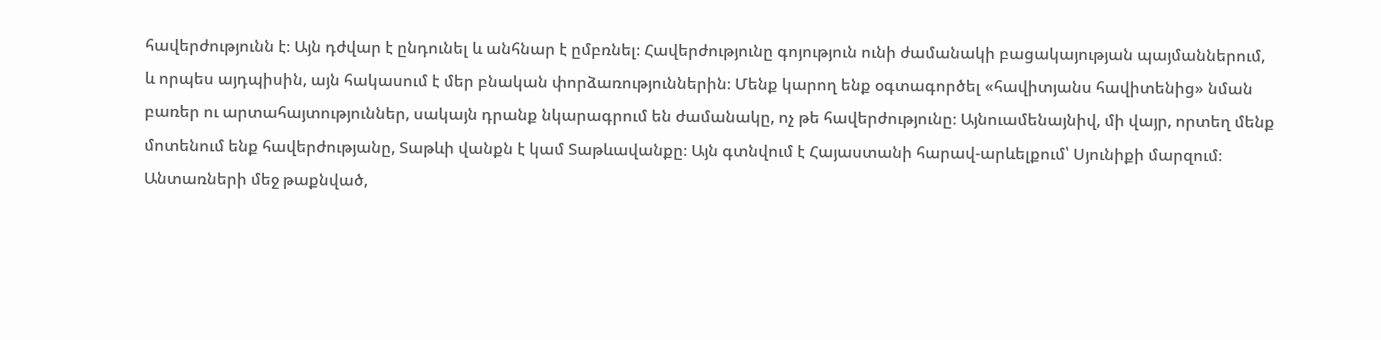հավերժությունն է։ Այն դժվար է ընդունել և անհնար է ըմբռնել։ Հավերժությունը գոյություն ունի ժամանակի բացակայության պայմաններում, և որպես այդպիսին, այն հակասում է մեր բնական փորձառություններին։ Մենք կարող ենք օգտագործել «հավիտյանս հավիտենից» նման բառեր ու արտահայտություններ, սակայն դրանք նկարագրում են ժամանակը, ոչ թե հավերժությունը։ Այնուամենայնիվ, մի վայր, որտեղ մենք մոտենում ենք հավերժությանը, Տաթևի վանքն է կամ Տաթևավանքը։ Այն գտնվում է Հայաստանի հարավ-արևելքում՝ Սյունիքի մարզում։ Անտառների մեջ թաքնված,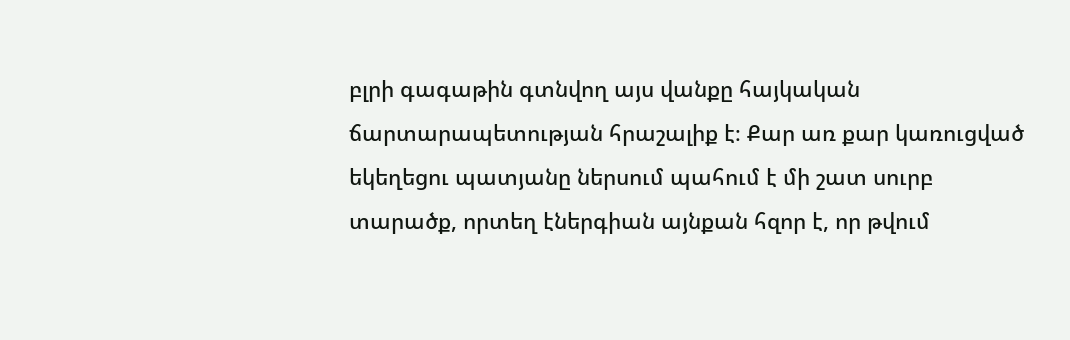բլրի գագաթին գտնվող այս վանքը հայկական ճարտարապետության հրաշալիք է։ Քար առ քար կառուցված եկեղեցու պատյանը ներսում պահում է մի շատ սուրբ տարածք, որտեղ էներգիան այնքան հզոր է, որ թվում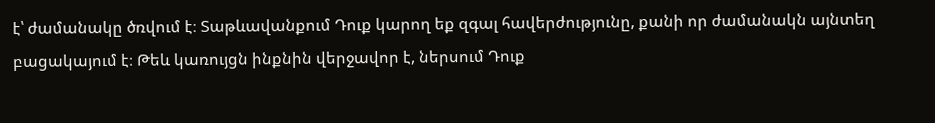է՝ ժամանակը ծռվում է։ Տաթևավանքում Դուք կարող եք զգալ հավերժությունը, քանի որ ժամանակն այնտեղ բացակայում է։ Թեև կառույցն ինքնին վերջավոր է, ներսում Դուք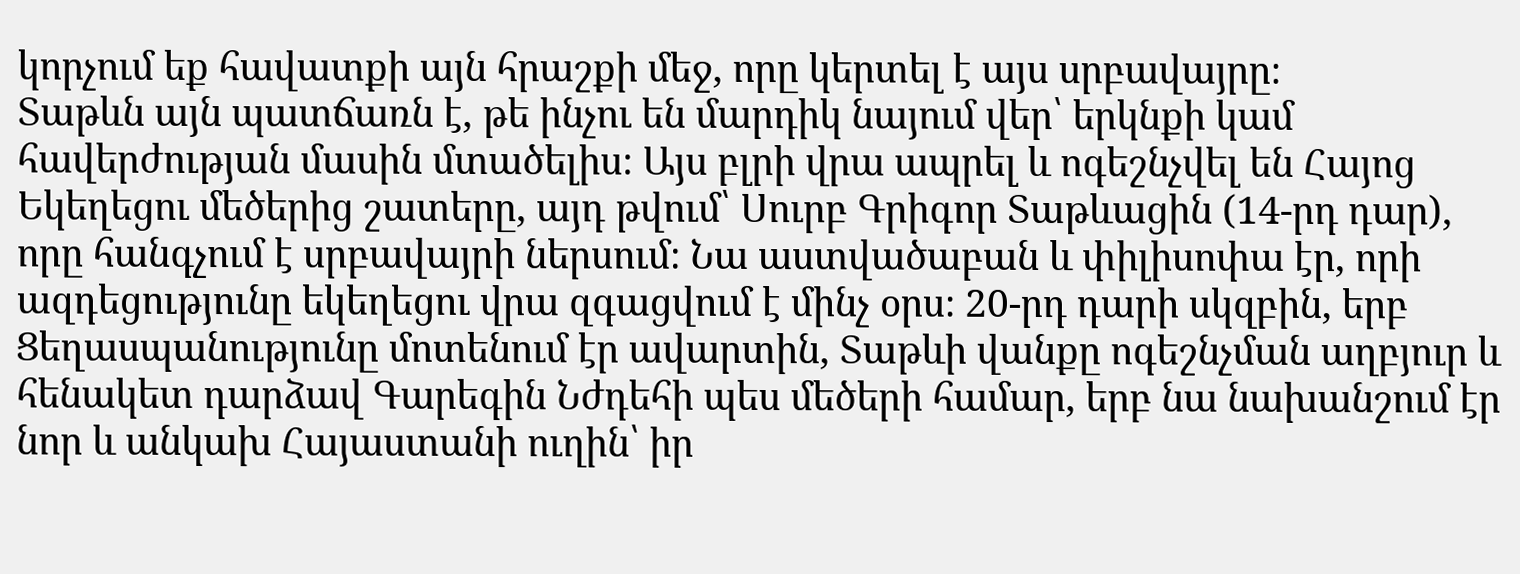կորչում եք հավատքի այն հրաշքի մեջ, որը կերտել է այս սրբավայրը։
Տաթևն այն պատճառն է, թե ինչու են մարդիկ նայում վեր՝ երկնքի կամ հավերժության մասին մտածելիս։ Այս բլրի վրա ապրել և ոգեշնչվել են Հայոց Եկեղեցու մեծերից շատերը, այդ թվում՝ Սուրբ Գրիգոր Տաթևացին (14-րդ դար), որը հանգչում է սրբավայրի ներսում։ Նա աստվածաբան և փիլիսոփա էր, որի ազդեցությունը եկեղեցու վրա զգացվում է մինչ օրս։ 20-րդ դարի սկզբին, երբ Ցեղասպանությունը մոտենում էր ավարտին, Տաթևի վանքը ոգեշնչման աղբյուր և հենակետ դարձավ Գարեգին Նժդեհի պես մեծերի համար, երբ նա նախանշում էր նոր և անկախ Հայաստանի ուղին՝ իր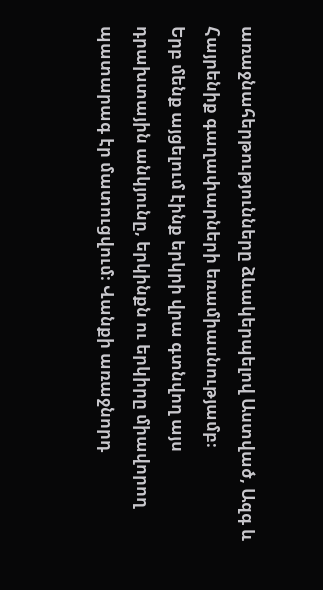առաջնահերթությունները ձևակերպելով Աստված, Ազգ և Հայրենիք գաղափարների եռամիասնությամբ։
Երբ մենք այցելում էինք երկրի վրա գտնվող այս դրախտային անկյունը, երկինքն ու երկիրը միավորող պատարագ էր մատուցվում։ Վանքի առաջնորդ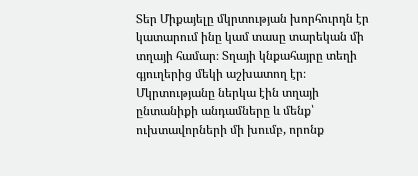Տեր Միքայելը մկրտության խորհուրդն էր կատարում ինը կամ տասը տարեկան մի տղայի համար։ Տղայի կնքահայրը տեղի գյուղերից մեկի աշխատող էր։ Մկրտությանը ներկա էին տղայի ընտանիքի անդամները և մենք՝ ուխտավորների մի խումբ, որոնք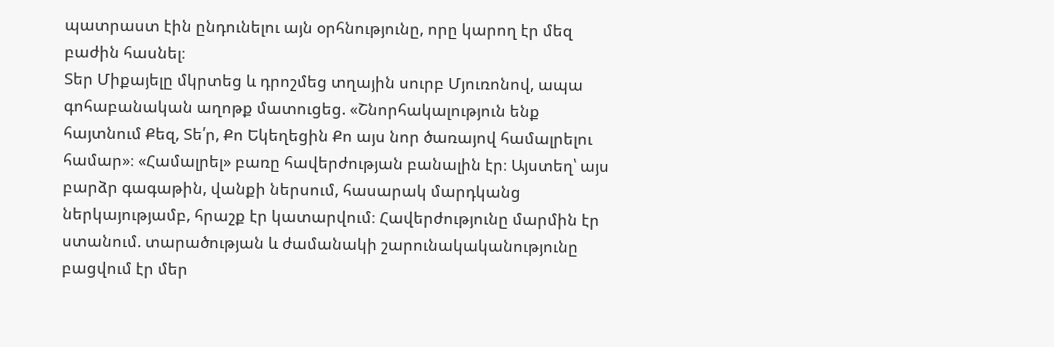պատրաստ էին ընդունելու այն օրհնությունը, որը կարող էր մեզ բաժին հասնել։
Տեր Միքայելը մկրտեց և դրոշմեց տղային սուրբ Մյուռոնով, ապա գոհաբանական աղոթք մատուցեց. «Շնորհակալություն ենք հայտնում Քեզ, Տե՛ր, Քո Եկեղեցին Քո այս նոր ծառայով համալրելու համար»։ «Համալրել» բառը հավերժության բանալին էր։ Այստեղ՝ այս բարձր գագաթին, վանքի ներսում, հասարակ մարդկանց ներկայությամբ, հրաշք էր կատարվում։ Հավերժությունը մարմին էր ստանում. տարածության և ժամանակի շարունակականությունը բացվում էր մեր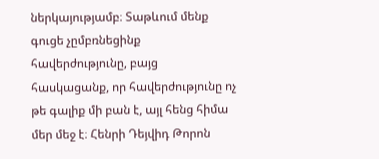ներկայությամբ։ Տաթևում մենք գուցե չըմբռնեցինք հավերժությունը, բայց հասկացանք, որ հավերժությունը ոչ թե գալիք մի բան է, այլ հենց հիմա մեր մեջ է։ Հենրի Դեյվիդ Թորոն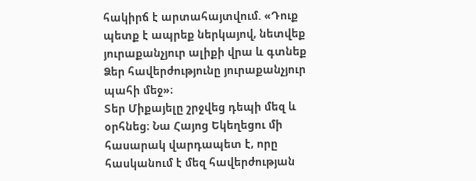հակիրճ է արտահայտվում. «Դուք պետք է ապրեք ներկայով, նետվեք յուրաքանչյուր ալիքի վրա և գտնեք Ձեր հավերժությունը յուրաքանչյուր պահի մեջ»։
Տեր Միքայելը շրջվեց դեպի մեզ և օրհնեց։ Նա Հայոց Եկեղեցու մի հասարակ վարդապետ է, որը հասկանում է մեզ հավերժության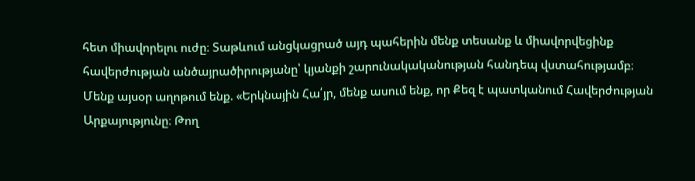հետ միավորելու ուժը։ Տաթևում անցկացրած այդ պահերին մենք տեսանք և միավորվեցինք հավերժության անծայրածիրությանը՝ կյանքի շարունակականության հանդեպ վստահությամբ։
Մենք այսօր աղոթում ենք. «Երկնային Հա՛յր, մենք ասում ենք, որ Քեզ է պատկանում Հավերժության Արքայությունը։ Թող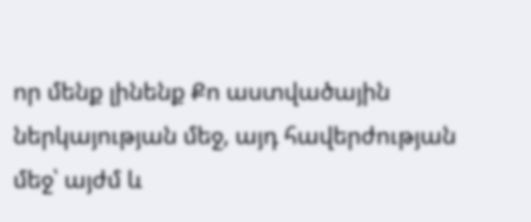որ մենք լինենք Քո աստվածային ներկայության մեջ, այդ հավերժության մեջ՝ այժմ և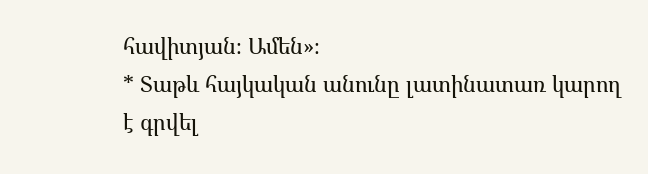հավիտյան։ Ամեն»։
* Տաթև հայկական անունը լատինատառ կարող է գրվել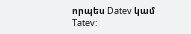որպես Datev կամ Tatev: